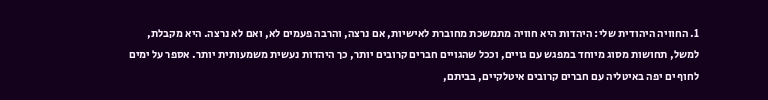1. החוויה היהודית שלי: היהדות היא חוויה מתמשכת מחוברת לאישיות, אם נרצה, והרבה פעמים לא, ואם לא נרצה. היא מקבלת, למשל, תחושות מסוג מיוחד במפגש עם גויים, וככל שהגויים חברים קרובים יותר, כך היהדות נעשית משמעותית יותר. אספר על ימים לחוף ים יפה באיטליה עם חברים קרובים איטלקיים, בביתם,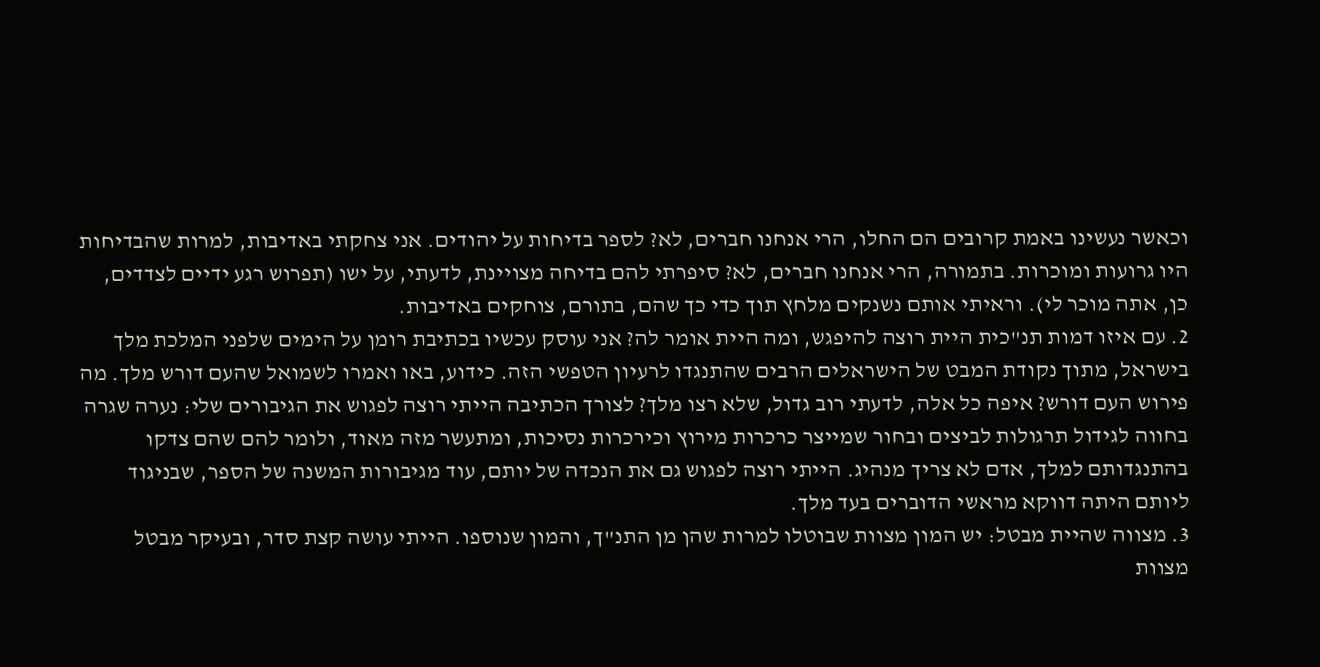וכאשר נעשינו באמת קרובים הם החלו, הרי אנחנו חברים, לא? לספר בדיחות על יהודים. אני צחקתי באדיבות, למרות שהבדיחות היו גרועות ומוכרות. בתמורה, הרי אנחנו חברים, לא? סיפרתי להם בדיחה מצויינת, לדעתי, על ישו (תפרוש רגע ידיים לצדדים, כן, אתה מוכר לי). וראיתי אותם נשנקים מלחץ תוך כדי כך שהם, בתורם, צוחקים באדיבות.
2. עם איזו דמות תנ"כית היית רוצה להיפגש, ומה היית אומר לה? אני עוסק עכשיו בכתיבת רומן על הימים שלפני המלכת מלך בישראל, מתוך נקודת המבט של הישראלים הרבים שהתנגדו לרעיון הטפשי הזה. כידוע, באו ואמרו לשמואל שהעם דורש מלך. מה פירוש העם דורש? איפה כל אלה, לדעתי רוב גדול, שלא רצו מלך? לצורך הכתיבה הייתי רוצה לפגוש את הגיבורים שלי: נערה שגרה בחווה לגידול תרגולות לביצים ובחור שמייצר כרכרות מירוץ וכירכרות נסיכות, ומתעשר מזה מאוד, ולומר להם שהם צדקו בהתנגדותם למלך, אדם לא צריך מנהיג. הייתי רוצה לפגוש גם את הנכדה של יותם, עוד מגיבורות המשנה של הספר, שבניגוד ליותם היתה דווקא מראשי הדוברים בעד מלך.
3. מצווה שהיית מבטל: יש המון מצוות שבוטלו למרות שהן מן התנ"ך, והמון שנוספו. הייתי עושה קצת סדר, ובעיקר מבטל מצוות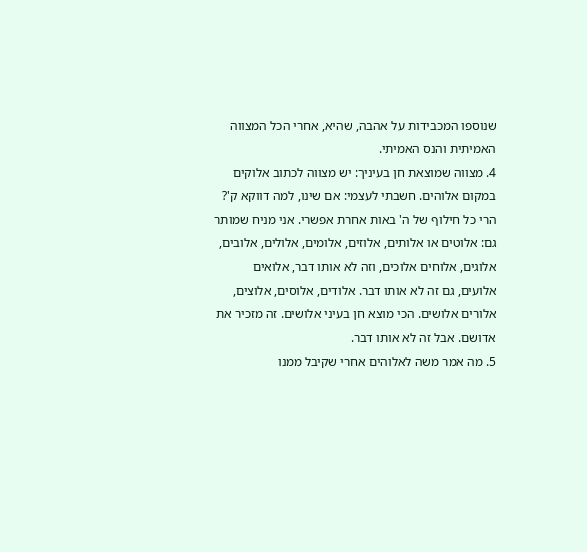שנוספו המכבידות על אהבה, שהיא, אחרי הכל המצווה האמיתית והנס האמיתי.
4. מצווה שמוצאת חן בעיניך: יש מצווה לכתוב אלוקים במקום אלוהים. חשבתי לעצמי: אם שינו, למה דווקא ק'? הרי כל חילוף של ה' באות אחרת אפשרי. אני מניח שמותר גם: אלוטים או אלותים, אלוזים, אלומים, אלולים, אלובים, אלוגים, אלוחים אלוכים, וזה לא אותו דבר, אלואים אלועים, גם זה לא אותו דבר. אלודים, אלוסים, אלוצים, אלורים אלושים. הכי מוצא חן בעיני אלושים. זה מזכיר את אדושם. אבל זה לא אותו דבר.
5. מה אמר משה לאלוהים אחרי שקיבל ממנו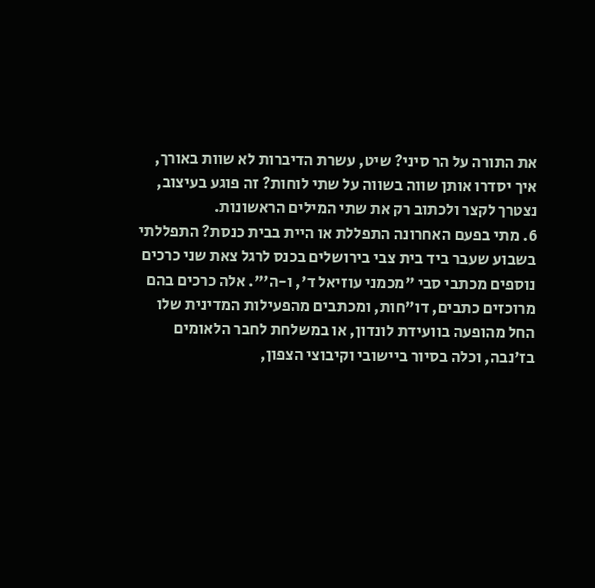את התורה על הר סיני? שיט, עשרת הדיברות לא שוות באורך, איך יסדרו אותן שווה בשווה על שתי לוחות? זה פוגע בעיצוב, נצטרך לקצר ולכתוב רק את שתי המילים הראשונות.
6. מתי בפעם האחרונה התפללת או היית בבית כנסת? התפללתי בשבוע שעבר ביד בית צבי בירושלים בכנס לרגל צאת שני כרכים נוספים מכתבי סבי "מכמני עוזיאל ד', ו-ה'". אלה כרכים בהם מרוכזים כתבים, דו"חות, ומכתבים מהפעילות המדינית שלו החל מהופעה בוועידת לונדון, או במשלחת לחבר הלאומים בז'נבה, וכלה בסיור ביישובי וקיבוצי הצפון,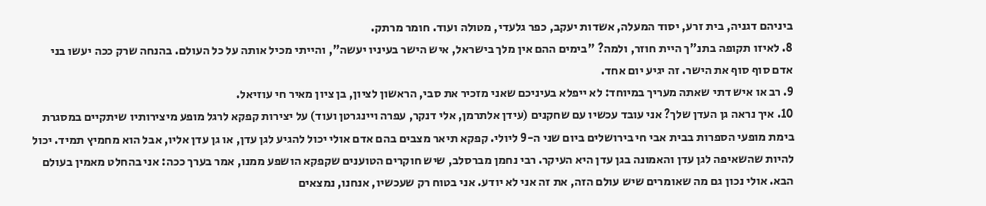ביניהם דגניה, בית זרע, יסוד המעלה, אשדות יעקב, כפר גלעדי, מטולה ועוד. חומר מרתק.
8. לאיזו תקופה בתנ"ך היית חוזר, ולמה? "בימים ההם אין מלך בישראל, איש הישר בעיניו יעשה", והייתי מכיל אותה על כל העולם. בהנחה שרק ככה יעשו בני אדם סוף סוף את הישר. זה יגיע יום אחד.
9. רב או איש דתי שאתה מעריך במיוחד: לא ייפלא בעיניכם שאני מזכיר את סבי, הראשון לציון, בן ציון מאיר חי עוזיאל.
10. איך נראה גן העדן שלך? אני עובד עכשיו עם שחקנים (עידן אלתרמן, אלי דנקר, עפרה ויינגרטן ועוד) על יצירות קפקא לרגל מופע מיצירותיו שיתקיים במסגרת בימת מופעי הספרות בבית אבי חי בירושלים ביום שני ה-9 ליולי. קפקא תיאר מצבים בהם אדם אולי יכול להגיע לגן עדן, או גן עדן אליו, אבל הוא מחמיץ תמיד. יכול להיות שהשאיפה לגן עדן והאמונה בגן עדן היא העיקר. רבי נחמן מברסלב, שיש חוקרים הטוענים שקפקא הושפע ממנו, אמר בערך ככה: אני בהחלט מאמין בעולם הבא. אולי נכון גם מה שאומרים שיש עולם הזה, את זה אני לא יודע. אני בטוח רק שעכשיו, אנחנו, נמצאים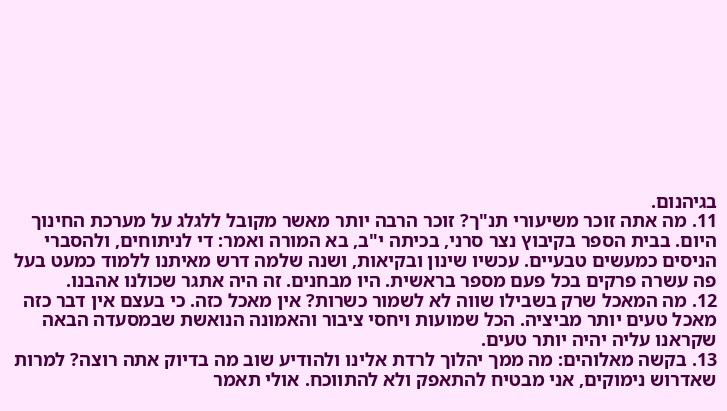בגיהנום.
11. מה אתה זוכר משיעורי תנ"ך? זוכר הרבה יותר מאשר מקובל ללגלג על מערכת החינוך היום. בבית הספר בקיבוץ נצר סרני, בכיתה י"ב, בא המורה ואמר: די לניתוחים, ולהסברי הניסים כמעשים טבעיים. עכשיו שינון ובקיאות, ושנה שלמה דרש מאיתנו ללמוד כמעט בעל פה עשרה פרקים בכל פעם מספר בראשית. היו מבחנים. זה היה אתגר שכולנו אהבנו.
12. מה המאכל שרק בשבילו שווה לא לשמור כשרות? אין מאכל כזה. כי בעצם אין דבר כזה מאכל טעים יותר מביציה. הכל שמועות ויחסי ציבור והאמונה הנואשת שבמסעדה הבאה שקראנו עליה יהיה יותר טעים.
13. בקשה מאלוהים: מה ממך יהלוך לרדת אלינו ולהודיע שוב מה בדיוק אתה רוצה? למרות שאדרוש נימוקים, אני מבטיח להתאפק ולא להתווכח. אולי תאמר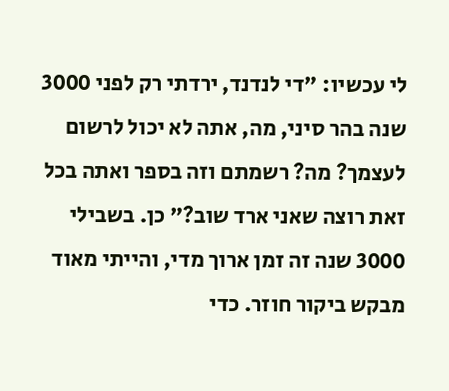לי עכשיו: "די לנדנד, ירדתי רק לפני 3000 שנה בהר סיני, מה, אתה לא יכול לרשום לעצמך? מה? רשמתם וזה בספר ואתה בכל זאת רוצה שאני ארד שוב?" כן. בשבילי 3000 שנה זה זמן ארוך מדי, והייתי מאוד מבקש ביקור חוזר. כדי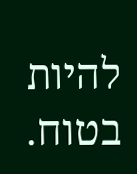להיות בטוח.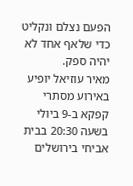הפעם נצלם ונקליט כדי שלאף אחד לא יהיה ספק.
מאיר עוזיאל יופיע באירוע מסתרי קפקא ב-9 ביולי בשעה 20:30 בבית אביחי בירושלים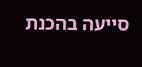סייעה בהכנת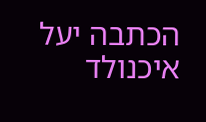הכתבה יעל איכנולד